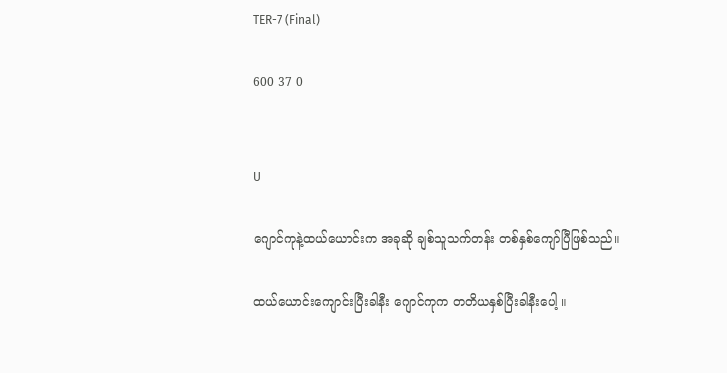TER-7 (Final)

600 37 0


U

ဂျောင်ကုနဲ့ထယ်ယောင်းက အခုဆို ချစ်သူသက်တန်း တစ်နှစ်ကျော်ပြီဖြစ်သည်။

ထယ်ယောင်းကျောင်းပြီးခါနီး ဂျောင်ကုက တတိယနှစ်ပြီးခါနီးပေါ့ ။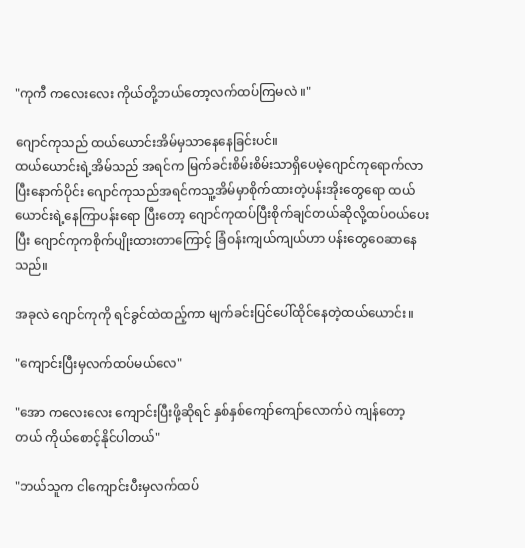"ကုကီ ကလေးလေး ကိုယ်တို့ဘယ်တော့လက်ထပ်ကြမလဲ ။"

ဂျောင်ကုသည် ထယ်ယောင်းအိမ်မှသာနေနေခြင်းပင်။
ထယ်ယောင်းရဲ့အိမ်သည် အရင်က မြက်ခင်းစိမ်းစိမ်းသာရှိပေမဲ့ဂျောင်ကုရောက်လာပြီးနောက်ပိုင်း ဂျောင်ကုသည်အရင်ကသူ့အိမ်မှာစိုက်ထားတဲ့ပန်းအိုးတွေရော ထယ်ယောင်းရဲ့နေကြာပန်းရော ပြီးတော့ ဂျောင်ကုထပ်ပြီးစိုက်ချင်တယ်ဆိုလို့ထပ်ဝယ်ပေးပြီး ဂျောင်ကုကစိုက်ပျိုးထားတာကြောင့် ခြံဝန်းကျယ်ကျယ်ဟာ ပန်းတွေဝေဆာနေသည်။

အခုလဲ ဂျောင်ကုကို ရင်ခွင်ထဲထည့်ကာ မျက်ခင်းပြင်ပေါ်ထိုင်နေတဲ့ထယ်ယောင်း။

"ကျောင်းပြီးမှ‌လက်ထပ်မယ်လေ"

"အော ကလေးလေး ကျောင်းပြီးဖို့ဆိုရင် နှစ်နှစ်ကျော်ကျော်လောက်ပဲ ကျန်တော့တယ် ကိုယ်စောင့်နိုင်ပါတယ်"

"ဘယ်သူက ငါကျောင်းပီးမှလက်ထပ်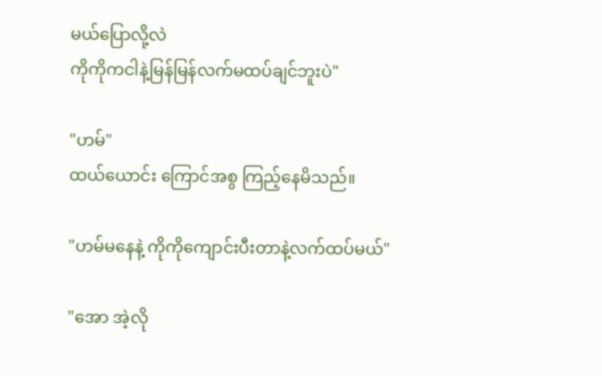မယ်ပြောလို့လဲ
ကိုကိုကငါနဲ့မြန်မြန်လက်မထပ်ချင်ဘူးပဲ"

"ဟမ်"
ထယ်ယောင်း ကြောင်အစွ ကြည့်နေမိသည်။

"ဟမ်မနေနဲ့ ကိုကိုကျောင်းပီးတာနဲ့လက်ထပ်မယ်"

"အော အဲ့လို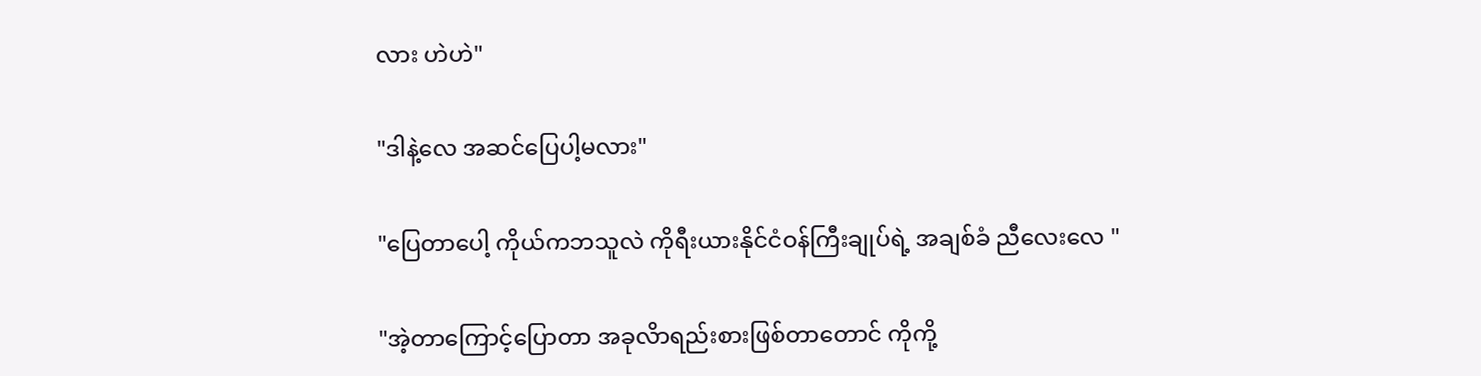လား ဟဲဟဲ"

"ဒါနဲ့လေ အဆင်ပြေပါ့မလား"

"ပြေတာပေါ့ ကိုယ်ကဘသူလဲ ကိုရီးယားနိုင်ငံဝန်ကြီးချုပ်ရဲ့ အချစ်ခံ ညီလေးလေ "

"အဲ့‌တာကြောင့်ပြောတာ အခုလိာရည်းစားဖြစ်တာတောင် ကိုကို့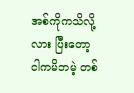အစ်ကိုကသိလို့လား ပြီးတော့ ငါကမိဘမဲ့ တစ်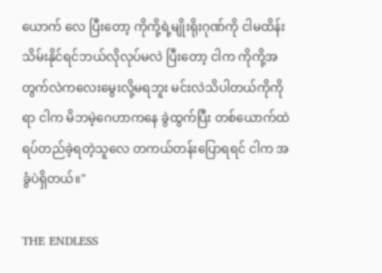ယောက် လေ ပြီးတော့ ကိုကို့ရဲ့မျိုးရိုးဂုဏ်ကို ငါမထိန်းသိမ်းနိုင်ရင်ဘယ်လိုလုပ်မလဲ ပြီးတော့ ငါက ကိုကို့အတွက်လဲကလေးမွေးလို့မရဘူး မင်းလဲသိပါတယ်ကိုကိုရာ ငါက မိဘမဲ့ဂေဟာကနေ ခွဲထွက်ပြီး တစ်ယောက်ထဲ ရပ်တည်ခဲ့ရတဲ့သူလေ ‌တကယ်တန်းပြောရရင် ငါက အခွံပဲရှိတယ်။"

THE ENDLESS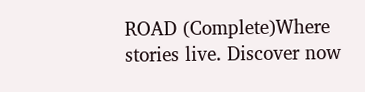ROAD (Complete)Where stories live. Discover now